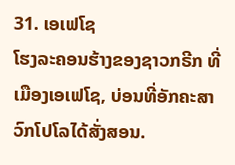31. ເອເຟໂຊ
ໂຮງລະຄອນຮ້າງຂອງຊາວກຣີກ ທີ່ເມືອງເອເຟໂຊ, ບ່ອນທີ່ອັກຄະສາວົກໂປໂລໄດ້ສັ່ງສອນ.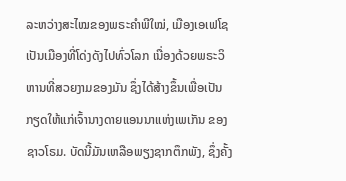ລະຫວ່າງສະໄໝຂອງພຣະຄຳພີໃໝ່, ເມືອງເອເຟໂຊ ເປັນເມືອງທີ່ໂດ່ງດັງໄປທົ່ວໂລກ ເນື່ອງດ້ວຍພຣະວິຫານທີ່ສວຍງາມຂອງມັນ ຊຶ່ງໄດ້ສ້າງຂຶ້ນເພື່ອເປັນກຽດໃຫ້ແກ່ເຈົ້ານາງດາຍແອນນາແຫ່ງເພເກັນ ຂອງຊາວໂຣມ. ບັດນີ້ມັນເຫລືອພຽງຊາກຕຶກພັງ, ຊຶ່ງຄັ້ງ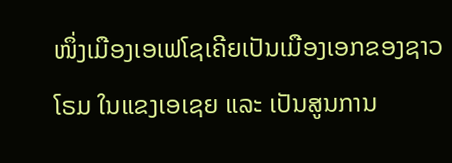ໜຶ່ງເມືອງເອເຟໂຊເຄີຍເປັນເມືອງເອກຂອງຊາວໂຣມ ໃນແຂງເອເຊຍ ແລະ ເປັນສູນການ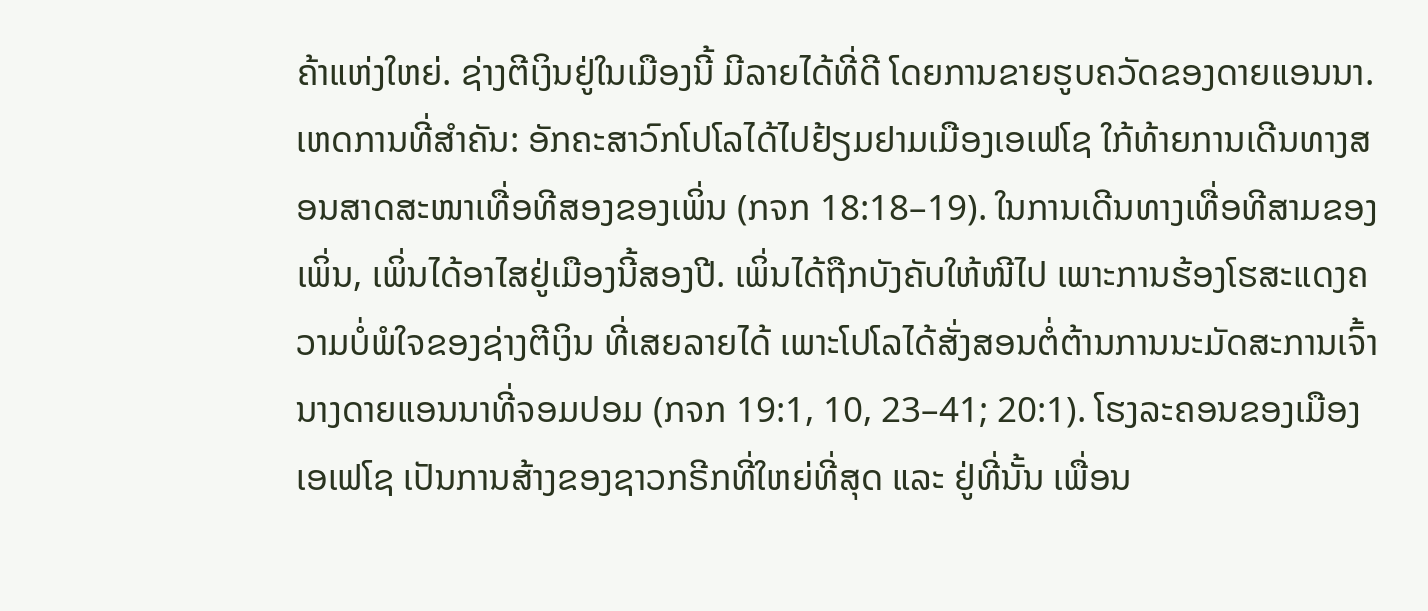ຄ້າແຫ່ງໃຫຍ່. ຊ່າງຕີເງິນຢູ່ໃນເມືອງນີ້ ມີລາຍໄດ້ທີ່ດີ ໂດຍການຂາຍຮູບຄວັດຂອງດາຍແອນນາ.
ເຫດການທີ່ສຳຄັນ: ອັກຄະສາວົກໂປໂລໄດ້ໄປຢ້ຽມຢາມເມືອງເອເຟໂຊ ໃກ້ທ້າຍການເດີນທາງສອນສາດສະໜາເທື່ອທີສອງຂອງເພິ່ນ (ກຈກ 18:18–19). ໃນການເດີນທາງເທື່ອທີສາມຂອງເພິ່ນ, ເພິ່ນໄດ້ອາໄສຢູ່ເມືອງນີ້ສອງປີ. ເພິ່ນໄດ້ຖືກບັງຄັບໃຫ້ໜີໄປ ເພາະການຮ້ອງໂຮສະແດງຄວາມບໍ່ພໍໃຈຂອງຊ່າງຕີເງິນ ທີ່ເສຍລາຍໄດ້ ເພາະໂປໂລໄດ້ສັ່ງສອນຕໍ່ຕ້ານການນະມັດສະການເຈົ້ານາງດາຍແອນນາທີ່ຈອມປອມ (ກຈກ 19:1, 10, 23–41; 20:1). ໂຮງລະຄອນຂອງເມືອງເອເຟໂຊ ເປັນການສ້າງຂອງຊາວກຣີກທີ່ໃຫຍ່ທີ່ສຸດ ແລະ ຢູ່ທີ່ນັ້ນ ເພື່ອນ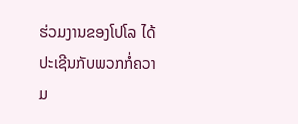ຮ່ວມງານຂອງໂປໂລ ໄດ້ປະເຊີນກັບພວກກໍ່ຄວາມ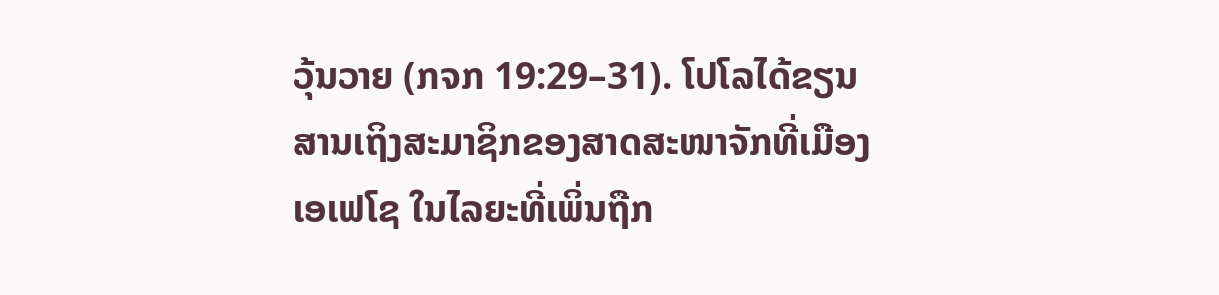ວຸ້ນວາຍ (ກຈກ 19:29–31). ໂປໂລໄດ້ຂຽນສານເຖິງສະມາຊິກຂອງສາດສະໜາຈັກທີ່ເມືອງເອເຟໂຊ ໃນໄລຍະທີ່ເພິ່ນຖືກ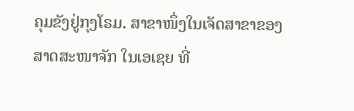ຄຸມຂັງຢູ່ກຸງໂຣມ. ສາຂາໜຶ່ງໃນເຈັດສາຂາຂອງສາດສະໜາຈັກ ໃນເອເຊຍ ທີ່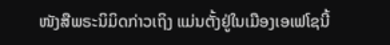ໜັງສືພຣະນິມິດກ່າວເຖິງ ແມ່ນຕັ້ງຢູ່ໃນເມືອງເອເຟໂຊນີ້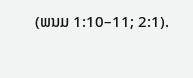(ພນມ 1:10–11; 2:1).